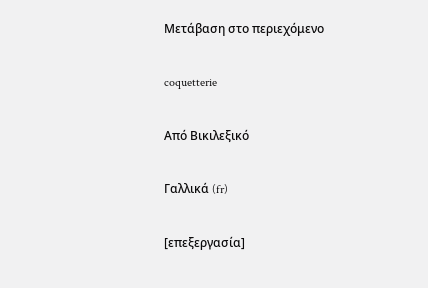Μετάβαση στο περιεχόμενο

coquetterie

Από Βικιλεξικό

Γαλλικά (fr)

[επεξεργασία]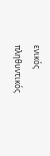ενικός         πληθυντικός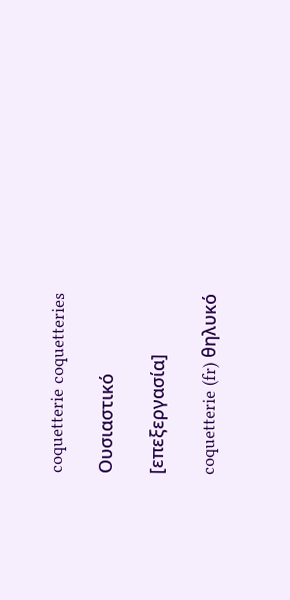coquetterie coquetteries

Ουσιαστικό

[επεξεργασία]

coquetterie (fr) θηλυκό